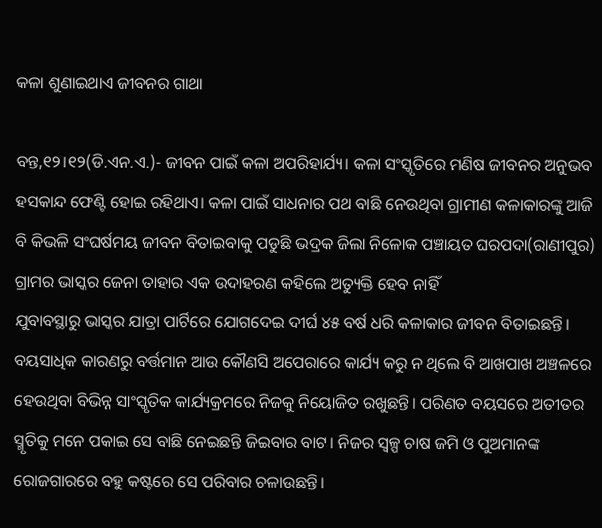କଳା ଶୁଣାଇଥାଏ ଜୀବନର ଗାଥା

ବନ୍ତ,୧୨।୧୨(ଡି.ଏନ.ଏ.)- ଜୀବନ ପାଇଁ କଳା ଅପରିହାର୍ଯ୍ୟ। କଳା ସଂସ୍କୃତିରେ ମଣିଷ ଜୀବନର ଅନୁଭବ ହସକାନ୍ଦ ଫେଣ୍ଟି ହୋଇ ରହିଥାଏ। କଳା ପାଇଁ ସାଧନାର ପଥ ବାଛି ନେଉଥିବା ଗ୍ରାମୀଣ କଳାକାରଙ୍କୁ ଆଜି ବି କିଭଳି ସଂଘର୍ଷମୟ ଜୀବନ ବିତାଇବାକୁ ପଡୁଛି ଭଦ୍ରକ ଜିଲା ନିଳୋକ ପଞ୍ଚାୟତ ଘରପଦା(ରାଣୀପୁର) ଗ୍ରାମର ଭାସ୍କର ଜେନା ତାହାର ଏକ ଉଦାହରଣ କହିଲେ ଅତ୍ୟୁକ୍ତି ହେବ ନାହିଁ
ଯୁବାବସ୍ଥାରୁ ଭାସ୍କର ଯାତ୍ରା ପାର୍ଟିରେ ଯୋଗଦେଇ ଦୀର୍ଘ ୪୫ ବର୍ଷ ଧରି କଳାକାର ଜୀବନ ବିତାଇଛନ୍ତି। ବୟସାଧିକ କାରଣରୁ ବର୍ତ୍ତମାନ ଆଉ କୌଣସି ଅପେରାରେ କାର୍ଯ୍ୟ କରୁ ନ ଥିଲେ ବି ଆଖପାଖ ଅଞ୍ଚଳରେ ହେଉଥିବା ବିଭିନ୍ନ ସାଂସ୍କୃତିକ କାର୍ଯ୍ୟକ୍ରମରେ ନିଜକୁ ନିୟୋଜିତ ରଖୁଛନ୍ତି। ପରିଣତ ବୟସରେ ଅତୀତର ସ୍ମୃତିକୁ ମନେ ପକାଇ ସେ ବାଛି ନେଇଛନ୍ତି ଜିଇବାର ବାଟ। ନିଜର ସ୍ବଳ୍ପ ଚାଷ ଜମି ଓ ପୁଅମାନଙ୍କ ରୋଜଗାରରେ ବହୁ କଷ୍ଟରେ ସେ ପରିବାର ଚଳାଉଛନ୍ତି।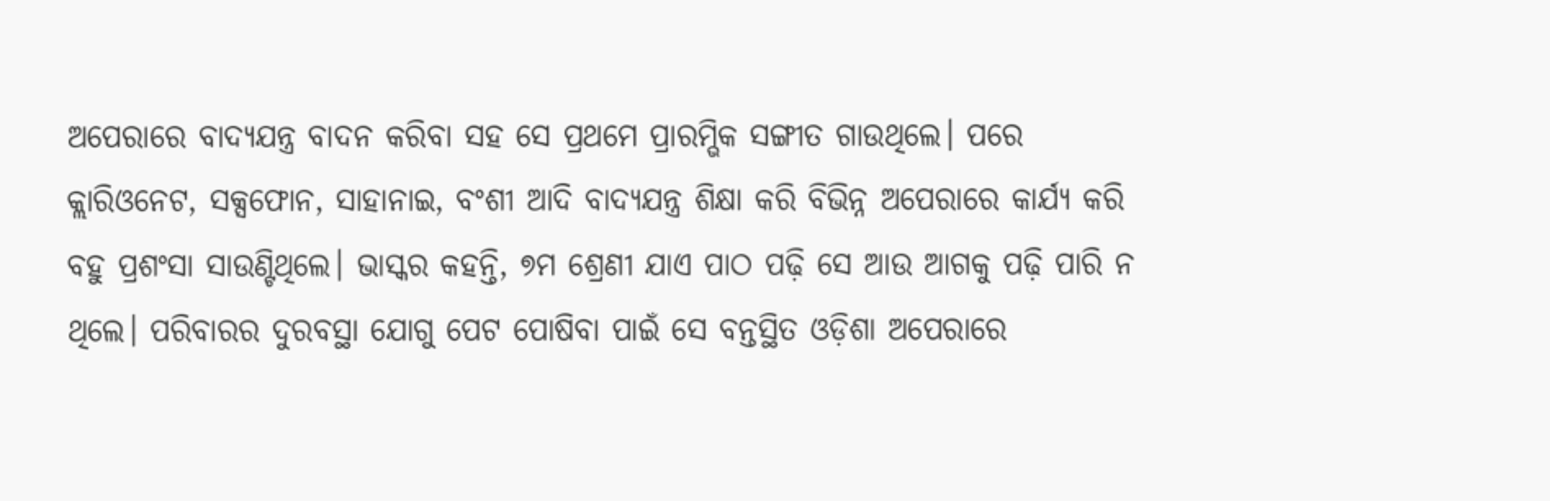ଅପେରାରେ ବାଦ୍ୟଯନ୍ତ୍ର ବାଦନ କରିବା ସହ ସେ ପ୍ରଥମେ ପ୍ରାରମ୍ଭିକ ସଙ୍ଗୀତ ଗାଉଥିଲେ। ପରେ କ୍ଲାରିଓନେଟ, ସକ୍ସଫୋନ, ସାହାନାଇ, ବଂଶୀ ଆଦି ବାଦ୍ୟଯନ୍ତ୍ର ଶିକ୍ଷା କରି ବିଭିନ୍ନ ଅପେରାରେ କାର୍ଯ୍ୟ କରି ବହୁ ପ୍ରଶଂସା ସାଉଣ୍ଟିଥିଲେ। ଭାସ୍କର କହନ୍ତି, ୭ମ ଶ୍ରେଣୀ ଯାଏ ପାଠ ପଢ଼ି ସେ ଆଉ ଆଗକୁ ପଢ଼ି ପାରି ନ ଥିଲେ। ପରିବାରର ଦୁରବସ୍ଥା ଯୋଗୁ ପେଟ ପୋଷିବା ପାଇଁ ସେ ବନ୍ତସ୍ଥିତ ଓଡ଼ିଶା ଅପେରାରେ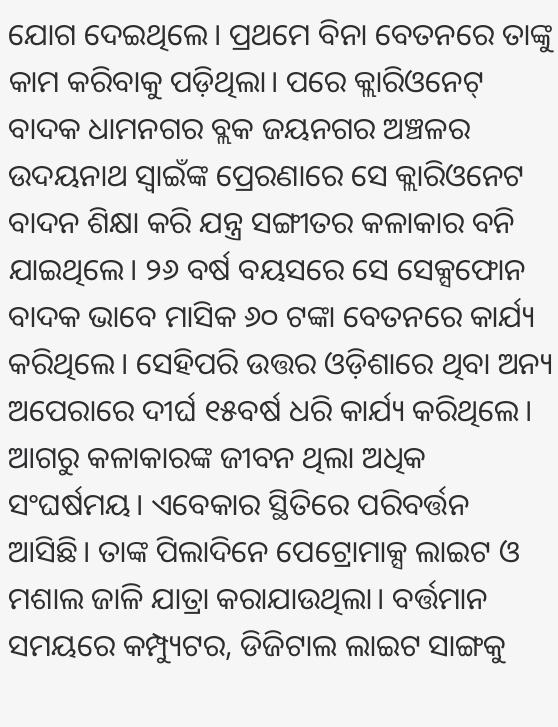ଯୋଗ ଦେଇଥିଲେ। ପ୍ରଥମେ ବିନା ବେତନରେ ତାଙ୍କୁ କାମ କରିବାକୁ ପଡ଼ିଥିଲା। ପରେ କ୍ଲାରିଓନେଟ୍‌ ବାଦକ ଧାମନଗର ବ୍ଲକ ଜୟନଗର ଅଞ୍ଚଳର ଉଦୟନାଥ ସ୍ବାଇଁଙ୍କ ପ୍ରେରଣାରେ ସେ କ୍ଲାରିଓନେଟ ବାଦନ ଶିକ୍ଷା କରି ଯନ୍ତ୍ର ସଙ୍ଗୀତର କଳାକାର ବନି ଯାଇଥିଲେ। ୨୬ ବର୍ଷ ବୟସରେ ସେ ସେକ୍ସଫୋନ ବାଦକ ଭାବେ ମାସିକ ୬୦ ଟଙ୍କା ବେତନରେ କାର୍ଯ୍ୟ କରିଥିଲେ। ସେହିପରି ଉତ୍ତର ଓଡ଼ିଶାରେ ଥିବା ଅନ୍ୟ ଅପେରାରେ ଦୀର୍ଘ ୧୫ବର୍ଷ ଧରି କାର୍ଯ୍ୟ କରିଥିଲେ। ଆଗରୁ କଳାକାରଙ୍କ ଜୀବନ ଥିଲା ଅଧିକ ସଂଘର୍ଷମୟ। ଏବେକାର ସ୍ଥିତିରେ ପରିବର୍ତ୍ତନ ଆସିଛି। ତାଙ୍କ ପିଲାଦିନେ ପେଟ୍ରୋମାକ୍ସ ଲାଇଟ ଓ ମଶାଲ ଜାଳି ଯାତ୍ରା କରାଯାଉଥିଲା। ବର୍ତ୍ତମାନ ସମୟରେ କମ୍ପ୍ୟୁଟର, ଡିଜିଟାଲ ଲାଇଟ ସାଙ୍ଗକୁ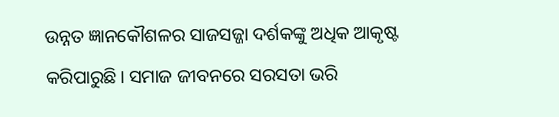ଉନ୍ନତ ଜ୍ଞାନକୌଶଳର ସାଜସଜ୍ଜା ଦର୍ଶକଙ୍କୁ ଅଧିକ ଆକୃଷ୍ଟ କରିପାରୁଛି। ସମାଜ ଜୀବନରେ ସରସତା ଭରି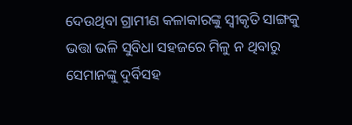ଦେଉଥିବା ଗ୍ରାମୀଣ କଳାକାରଙ୍କୁ ସ୍ବୀକୃତି ସାଙ୍ଗକୁ ଭତ୍ତା ଭଳି ସୁବିଧା ସହଜରେ ମିଳୁ ନ ଥିବାରୁ ସେମାନଙ୍କୁ ଦୁର୍ବିସହ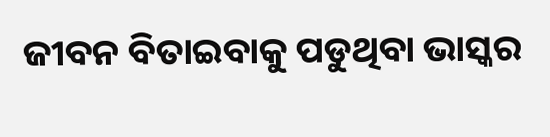ଜୀବନ ବିତାଇବାକୁ ପଡୁଥିବା ଭାସ୍କର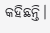କହିଛନ୍ତି।